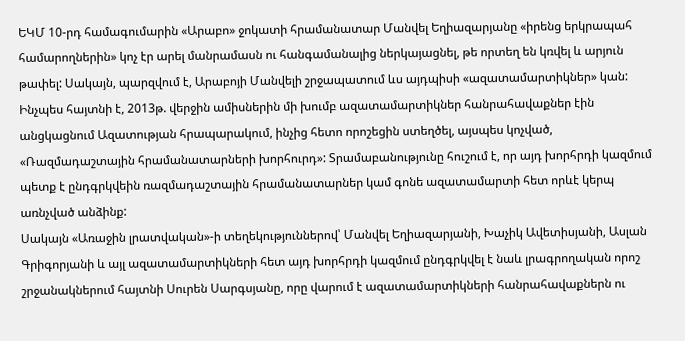ԵԿՄ 10-րդ համագումարին «Արաբո» ջոկատի հրամանատար Մանվել Եղիազարյանը «իրենց երկրապահ համարողներին» կոչ էր արել մանրամասն ու հանգամանալից ներկայացնել, թե որտեղ են կռվել և արյուն թափել: Սակայն, պարզվում է, Արաբոյի Մանվելի շրջապատում ևս այդպիսի «ազատամարտիկներ» կան:
Ինչպես հայտնի է, 2013թ. վերջին ամիսներին մի խումբ ազատամարտիկներ հանրահավաքներ էին անցկացնում Ազատության հրապարակում, ինչից հետո որոշեցին ստեղծել, այսպես կոչված, «Ռազմադաշտային հրամանատարների խորհուրդ»: Տրամաբանությունը հուշում է, որ այդ խորհրդի կազմում պետք է ընդգրկվեին ռազմադաշտային հրամանատարներ կամ գոնե ազատամարտի հետ որևէ կերպ առնչված անձինք:
Սակայն «Առաջին լրատվական»-ի տեղեկություններով՝ Մանվել Եղիազարյանի, Խաչիկ Ավետիսյանի, Ասլան Գրիգորյանի և այլ ազատամարտիկների հետ այդ խորհրդի կազմում ընդգրկվել է նաև լրագրողական որոշ շրջանակներում հայտնի Սուրեն Սարգսյանը, որը վարում է ազատամարտիկների հանրահավաքներն ու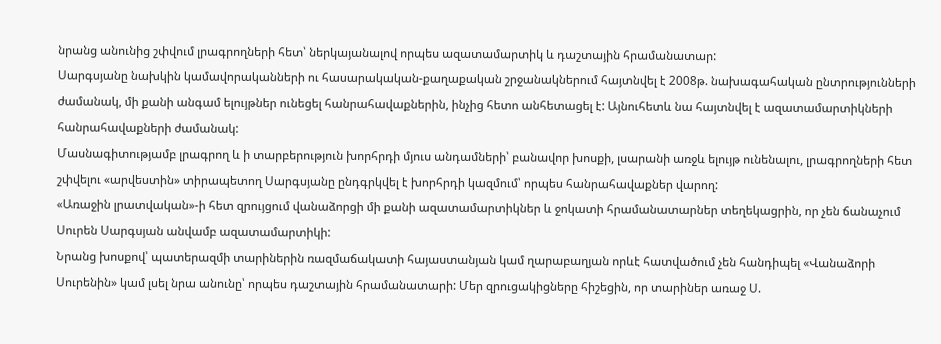նրանց անունից շփվում լրագրողների հետ՝ ներկայանալով որպես ազատամարտիկ և դաշտային հրամանատար:
Սարգսյանը նախկին կամավորականների ու հասարակական-քաղաքական շրջանակներում հայտնվել է 2008թ. նախագահական ընտրությունների ժամանակ, մի քանի անգամ ելույթներ ունեցել հանրահավաքներին, ինչից հետո անհետացել է: Այնուհետև նա հայտնվել է ազատամարտիկների հանրահավաքների ժամանակ:
Մասնագիտությամբ լրագրող և ի տարբերություն խորհրդի մյուս անդամների՝ բանավոր խոսքի, լսարանի առջև ելույթ ունենալու, լրագրողների հետ շփվելու «արվեստին» տիրապետող Սարգսյանը ընդգրկվել է խորհրդի կազմում՝ որպես հանրահավաքներ վարող:
«Առաջին լրատվական»-ի հետ զրույցում վանաձորցի մի քանի ազատամարտիկներ և ջոկատի հրամանատարներ տեղեկացրին, որ չեն ճանաչում Սուրեն Սարգսյան անվամբ ազատամարտիկի:
Նրանց խոսքով՝ պատերազմի տարիներին ռազմաճակատի հայաստանյան կամ ղարաբաղյան որևէ հատվածում չեն հանդիպել «Վանաձորի Սուրենին» կամ լսել նրա անունը՝ որպես դաշտային հրամանատարի: Մեր զրուցակիցները հիշեցին, որ տարիներ առաջ Ս.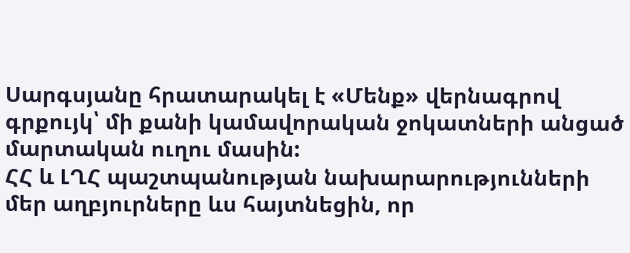Սարգսյանը հրատարակել է «Մենք» վերնագրով գրքույկ՝ մի քանի կամավորական ջոկատների անցած մարտական ուղու մասին:
ՀՀ և ԼՂՀ պաշտպանության նախարարությունների մեր աղբյուրները ևս հայտնեցին, որ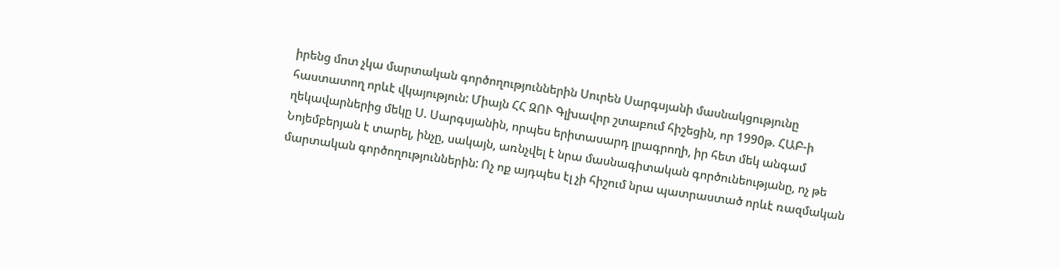իրենց մոտ չկա մարտական գործողություններին Սուրեն Սարգսյանի մասնակցությունը հաստատող որևէ վկայություն: Միայն ՀՀ ԶՈՒ Գլխավոր շտաբում հիշեցին, որ 1990թ. ՀԱԲ-ի ղեկավարներից մեկը Ս. Սարգսյանին, որպես երիտասարդ լրագրողի, իր հետ մեկ անգամ Նոյեմբերյան է տարել, ինչը, սակայն, առնչվել է նրա մասնագիտական գործունեությանը, ոչ թե մարտական գործողություններին: Ոչ ոք այդպես էլ չի հիշում նրա պատրաստած որևէ ռազմական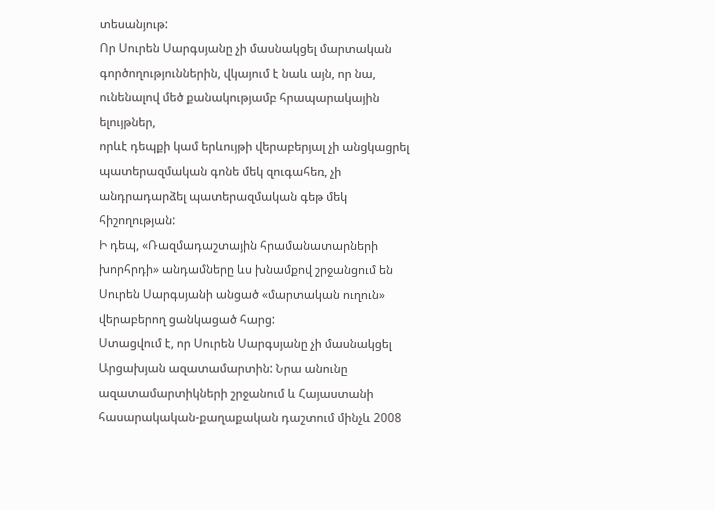տեսանյութ:
Որ Սուրեն Սարգսյանը չի մասնակցել մարտական գործողություններին, վկայում է նաև այն, որ նա, ունենալով մեծ քանակությամբ հրապարակային ելույթներ,
որևէ դեպքի կամ երևույթի վերաբերյալ չի անցկացրել պատերազմական գոնե մեկ զուգահեռ, չի անդրադարձել պատերազմական գեթ մեկ հիշողության:
Ի դեպ, «Ռազմադաշտային հրամանատարների խորհրդի» անդամները ևս խնամքով շրջանցում են Սուրեն Սարգսյանի անցած «մարտական ուղուն» վերաբերող ցանկացած հարց:
Ստացվում է, որ Սուրեն Սարգսյանը չի մասնակցել Արցախյան ազատամարտին: Նրա անունը ազատամարտիկների շրջանում և Հայաստանի հասարակական-քաղաքական դաշտում մինչև 2008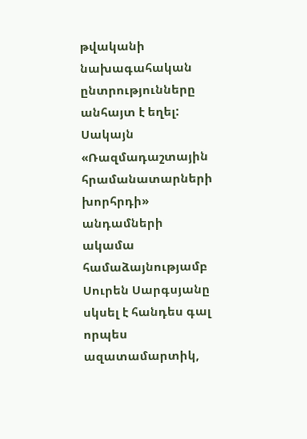թվականի նախագահական ընտրությունները անհայտ է եղել: Սակայն «Ռազմադաշտային հրամանատարների խորհրդի» անդամների ակամա համաձայնությամբ Սուրեն Սարգսյանը սկսել է հանդես գալ որպես ազատամարտիկ,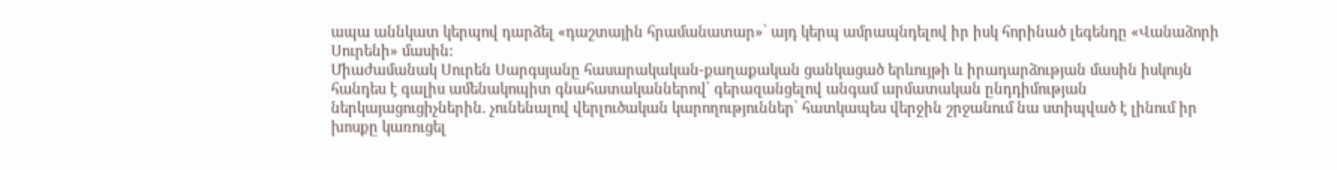ապա աննկատ կերպով դարձել «դաշտային հրամանատար»՝ այդ կերպ ամրապնդելով իր իսկ հորինած լեգենդը «Վանաձորի Սուրենի» մասին:
Միաժամանակ Սուրեն Սարգսյանը հասարակական-քաղաքական ցանկացած երևույթի և իրադարձության մասին իսկույն հանդես է գալիս ամենակոպիտ գնահատականներով՝ գերազանցելով անգամ արմատական ընդդիմության ներկայացուցիչներին. չունենալով վերլուծական կարողություններ՝ հատկապես վերջին շրջանում նա ստիպված է լինում իր խոսքը կառուցել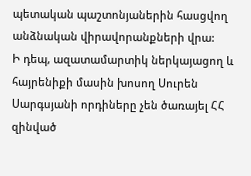պետական պաշտոնյաներին հասցվող անձնական վիրավորանքների վրա:
Ի դեպ, ազատամարտիկ ներկայացող և հայրենիքի մասին խոսող Սուրեն Սարգսյանի որդիները չեն ծառայել ՀՀ զինված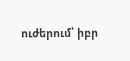ուժերում՝ իբր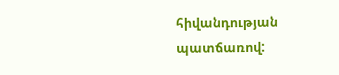հիվանդության պատճառով: